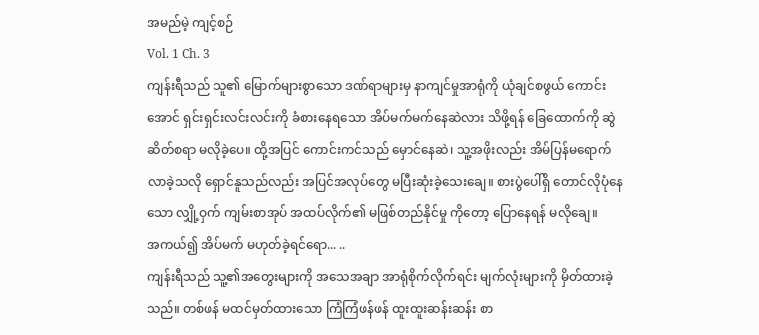အမည်မဲ့ ကျင့်စဉ်
Vol. 1 Ch. 3
ကျန်းရီသည် သူ၏ မြောက်များစွာသော ဒဏ်ရာများမှ နာကျင်မှုအာရုံကို ယုံချင်စဖွယ် ကောင်းအောင် ရှင်းရှင်းလင်းလင်းကို ခံစားနေရသော အိပ်မက်မက်နေဆဲလား သိဖို့ရန် ခြေထောက်ကို ဆွဲဆိတ်စရာ မလိုခဲ့ပေ။ ထို့အပြင် ကောင်းကင်သည် မှောင်နေဆဲ၊ သူ့အဖိုးလည်း အိမ်ပြန်မရောက်လာခဲ့သလို ရှောင်နူသည်လည်း အပြင်အလုပ်တွေ မပြီးဆုံးခဲ့သေးချေ။ စားပွဲပေါ်ရှိ တောင်လိုပုံနေသော လျှို့ဝှက် ကျမ်းစာအုပ် အထပ်လိုက်၏ မဖြစ်တည်နိုင်မှု ကိုတော့ ပြောနေရန် မလိုချေ။
အကယ်၍ အိပ်မက် မဟုတ်ခဲ့ရင်ရော... ..
ကျန်းရီသည် သူ့၏အတွေးများကို အသေအချာ အာရုံစိုက်လိုက်ရင်း မျက်လုံးများကို မှိတ်ထားခဲ့သည်။ တစ်ဖန် မထင်မှတ်ထားသော ကြံကြံဖန်ဖန် ထူးထူးဆန်းဆန်း စာ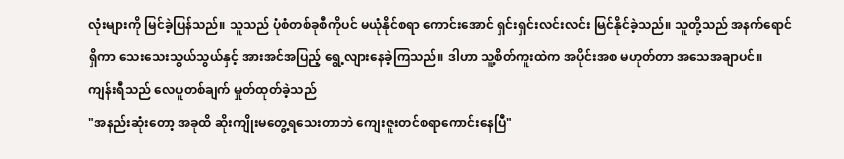လုံးများကို မြင်ခဲ့ပြန်သည်။ သူသည် ပုံစံတစ်ခုစီကိုပင် မယုံနိုင်စရာ ကောင်းအောင် ရှင်းရှင်းလင်းလင်း မြင်နိုင်ခဲ့သည်။ သူတို့သည် အနက်ရောင်ရှိကာ သေးသေးသွယ်သွယ်နှင့် အားအင်အပြည့် ရွေ့လျားနေခဲ့ကြသည်။ ဒါဟာ သူ့စိတ်ကူးထဲက အပိုင်းအစ မဟုတ်တာ အသေအချာပင်။
ကျန်းရီသည် လေပူတစ်ချက် မှုတ်ထုတ်ခဲ့သည်
"အနည်းဆုံးတော့ အခုထိ ဆိုးကျိုးမတွေ့ရသေးတာဘဲ ကျေးဇူးတင်စရာကောင်းနေပြီ"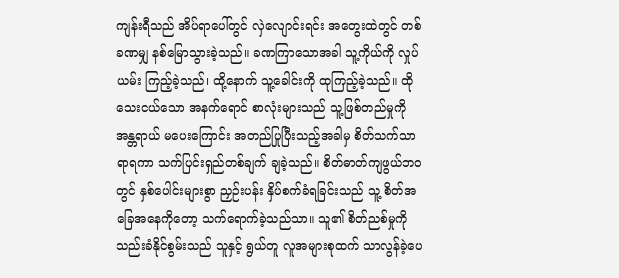ကျန်းရီသည် အိပ်ရာပေါ်တွင် လှဲလျောင်းရင်း အတွေးထဲတွင် တစ်ခဏမျှ နစ်မြောသွားခဲ့သည်။ ခဏကြာသောအခါ သူ့ကိုယ်ကို လှုပ်ယမ်း ကြည့်ခဲ့သည်၊ ထို့နောက် သူ့ခေါင်းကို ထုကြည့်ခဲ့သည်။ ထိုသေးငယ်သော အနက်ရောင် စာလုံးများသည် သူ့ဖြစ်တည်မှုကို အန္တရာယ် မပေးကြောင်း အတည်ပြုပြီးသည့်အခါမှ စိတ်သက်သာရာရကာ သက်ပြင်းရှည်တစ်ချက် ချခဲ့သည်။ စိတ်ဓာတ်ကျဖွယ်ဘဝတွင် နှစ်ပေါင်းများစွာ ညှဉ်းပန်း နှိပ်စက်ခံရခြင်းသည် သူ့ စိတ်အခြေအနေကိုတော့ သက်ရောက်ခဲ့သည်သာ။ သူ၏ စိတ်ညစ်မှုကို သည်းခံနိုင်စွမ်းသည် သူနှင့် ရွယ်တူ လူအများစုထက် သာလွန်ခဲ့ပေ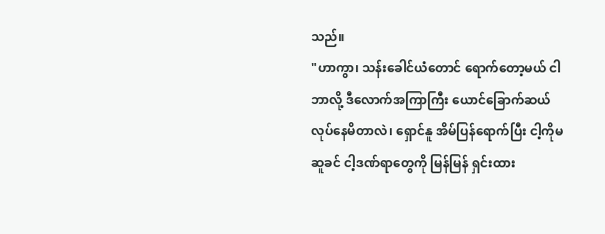သည်။
"ဟာကွာ၊ သန်းခေါင်ယံတောင် ရောက်တော့မယ် ငါဘာလို့ ဒီလောက်အကြာကြီး ယောင်ခြောက်ဆယ် လုပ်နေမိတာလဲ၊ ရှောင်နူ အိမ်ပြန်ရောက်ပြီး ငါ့ကိုမဆူခင် ငါ့ဒဏ်ရာတွေကို မြန်မြန် ရှင်းထား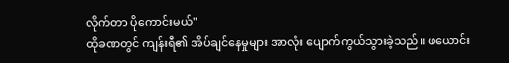လိုက်တာ ပိုကောင်းမယ်"
ထိုခဏတွင် ကျန်းရီ၏ အိပ်ချင်နေမှုများ အာလုံး ပျောက်ကွယ်သွားခဲ့သည်။ ဖယောင်း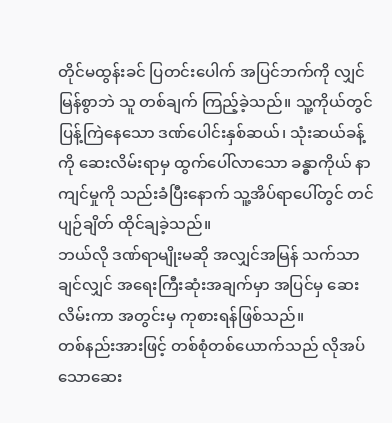တိုင်မထွန်းခင် ပြတင်းပေါက် အပြင်ဘက်ကို လျှင်မြန်စွာဘဲ သူ တစ်ချက် ကြည့်ခဲ့သည်။ သူ့ကိုယ်တွင် ပြန့်ကြဲနေသော ဒဏ်ပေါင်းနှစ်ဆယ်၊ သုံးဆယ်ခန့်ကို ဆေးလိမ်းရာမှ ထွက်ပေါ်လာသော ခန္ဓာကိုယ် နာကျင်မှုကို သည်းခံပြီးနောက် သူ့အိပ်ရာပေါ်တွင် တင်ပျဉ်ချိတ် ထိုင်ချခဲ့သည်။
ဘယ်လို ဒဏ်ရာမျိုးမဆို အလျှင်အမြန် သက်သာချင်လျှင် အရေးကြီးဆုံးအချက်မှာ အပြင်မှ ဆေးလိမ်းကာ အတွင်းမှ ကုစားရန်ဖြစ်သည်။
တစ်နည်းအားဖြင့် တစ်စုံတစ်ယောက်သည် လိုအပ်သောဆေး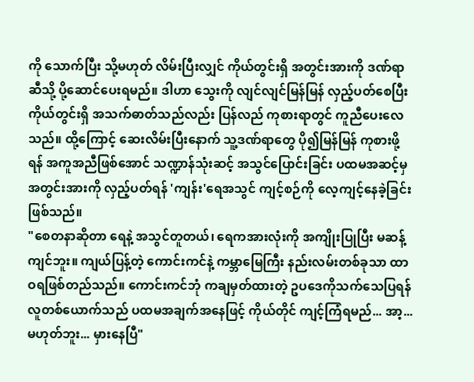ကို သောက်ပြီး သို့မဟုတ် လိမ်းပြီးလျှင် ကိုယ်တွင်းရှိ အတွင်းအားကို ဒဏ်ရာဆီသို့ ပို့ဆောင်ပေးရမည်။ ဒါဟာ သွေးကို လျင်လျင်မြန်မြန် လှည့်ပတ်စေပြီး ကိုယ်တွင်းရှိ အသက်ဓာတ်သည်လည်း ပြန်လည် ကုစားရာတွင် ကူညီပေးလေသည်။ ထို့ကြောင့် ဆေးလိမ်းပြီးနောက် သူ့ဒဏ်ရာတွေ ပို၍မြန်မြန် ကုစားဖို့ရန် အကူအညီဖြစ်အောင် သဏ္ဍာန်သုံးဆင့် အသွင်ပြောင်းခြင်း ပထမအဆင့်မှ အတွင်းအားကို လှည့်ပတ်ရန် 'ကျန်း'ရေအသွင် ကျင့်စဉ်ကို လေ့ကျင့်နေခဲ့ခြင်း ဖြစ်သည်။
"စေတနာဆိုတာ ရေနဲ့ အသွင်တူတယ်၊ ရေကအားလုံးကို အကျိုးပြုပြီး မဆန့်ကျင်ဘူး။ ကျယ်ပြန့်တဲ့ ကောင်းကင်နဲ့ ကမ္ဘာမြေကြီး နည်းလမ်းတစ်ခုသာ ထာဝရဖြစ်တည်သည်။ ကောင်းကင်ဘုံ ကချမှတ်ထားတဲ့ ဥပဒေကိုသက်သေပြရန် လူတစ်ယောက်သည် ပထမအချက်အနေဖြင့် ကိုယ်တိုင် ကျင့်ကြံရမည်... အာ့... မဟုတ်ဘူး... မှားနေပြီ"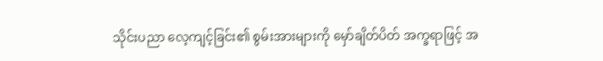သိုင်းပညာ လေ့ကျင့်ခြင်း၏ စွမ်းအားများကို မှော်ချိတ်ပိတ် အက္ခရာဖြင့် အ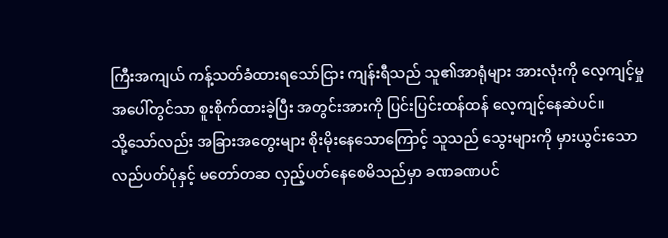ကြီးအကျယ် ကန့်သတ်ခံထားရသော်ငြား ကျန်းရီသည် သူ၏အာရုံများ အားလုံးကို လေ့ကျင့်မှု အပေါ်တွင်သာ စူးစိုက်ထားခဲ့ပြီး အတွင်းအားကို ပြင်းပြင်းထန်ထန် လေ့ကျင့်နေဆဲပင်။
သို့သော်လည်း အခြားအတွေးများ စိုးမိုးနေသောကြောင့် သူသည် သွေးများကို မှားယွင်းသော လည်ပတ်ပုံနှင့် မတော်တဆ လှည့်ပတ်နေစေမိသည်မှာ ခဏခဏပင်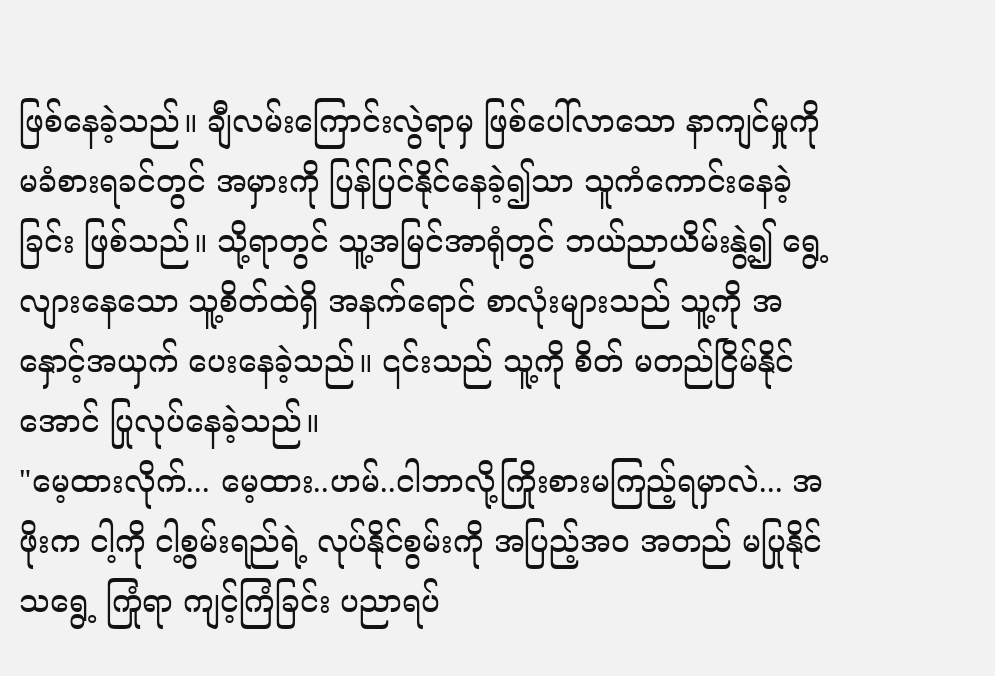ဖြစ်နေခဲ့သည်။ ချီလမ်းကြောင်းလွဲရာမှ ဖြစ်ပေါ်လာသော နာကျင်မှုကို မခံစားရခင်တွင် အမှားကို ပြန်ပြင်နိုင်နေခဲ့၍သာ သူကံကောင်းနေခဲ့ခြင်း ဖြစ်သည်။ သို့ရာတွင် သူ့အမြင်အာရုံတွင် ဘယ်ညာယိမ်းနွဲ့၍ ရွေ့လျားနေသော သူ့စိတ်ထဲရှိ အနက်ရောင် စာလုံးများသည် သူ့ကို အနှောင့်အယှက် ပေးနေခဲ့သည်။ ၎င်းသည် သူ့ကို စိတ် မတည်ငြိမ်နိုင်အောင် ပြုလုပ်နေခဲ့သည်။
"မေ့ထားလိုက်... မေ့ထား..ဟမ်..ငါဘာလို့ကြိုးစားမကြည့်ရမှာလဲ... အဖိုးက ငါ့ကို ငါ့စွမ်းရည်ရဲ့ လုပ်နိုင်စွမ်းကို အပြည့်အဝ အတည် မပြုနိုင်သရွေ့ ကြုံရာ ကျင့်ကြံခြင်း ပညာရပ်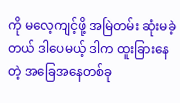ကို မလေ့ကျင့်ဖို့ အမြဲတမ်း ဆုံးမခဲ့တယ် ဒါပေမယ့် ဒါက ထူးခြားနေတဲ့ အခြေအနေတစ်ခု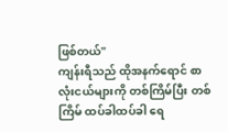ဖြစ်တယ်"
ကျန်းရီသည် ထိုအနက်ရောင် စာလုံးငယ်များကို တစ်ကြိမ်ပြီး တစ်ကြိမ် ထပ်ခါထပ်ခါ ရေ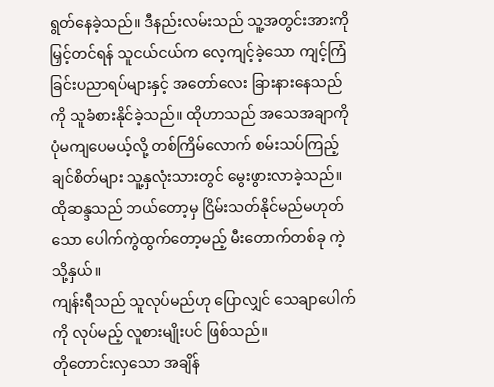ရွတ်နေခဲ့သည်။ ဒီနည်းလမ်းသည် သူ့အတွင်းအားကို မြှင့်တင်ရန် သူငယ်ငယ်က လေ့ကျင့်ခဲ့သော ကျင့်ကြံခြင်းပညာရပ်များနှင့် အတော်လေး ခြားနားနေသည်ကို သူခံစားနိုင်ခဲ့သည်။ ထိုဟာသည် အသေအချာကို ပုံမကျပေမယ့်လို့ တစ်ကြိမ်လောက် စမ်းသပ်ကြည့်ချင်စိတ်များ သူ့နှလုံးသားတွင် မွေးဖွားလာခဲ့သည်။ ထိုဆန္ဒသည် ဘယ်တော့မှ ငြိမ်းသတ်နိုင်မည်မဟုတ်သော ပေါက်ကွဲထွက်တော့မည့် မီးတောက်တစ်ခု ကဲ့သို့နှယ်။
ကျန်းရီသည် သူလုပ်မည်ဟု ပြောလျှင် သေချာပေါက်ကို လုပ်မည့် လူစားမျိုးပင် ဖြစ်သည်။
တိုတောင်းလှသော အချိန်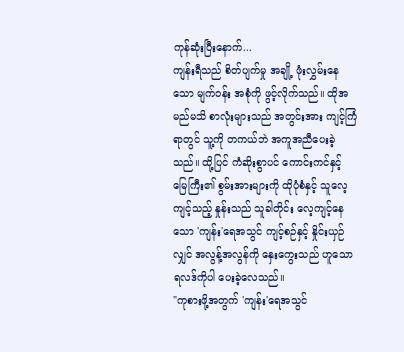ကုန်ဆုံးပြီးနောက်...
ကျန်းရီသည် စိတ်ပျက်မှု အချို့ ဖုံးလွှမ်းနေသော မျက်ဝန်း အစုံကို ဖွင့်လိုက်သည်။ ထိုအမည်မသိ စာလုံးများသည် အတွင်းအား ကျင့်ကြံရာတွင် သူ့ကို တကယ်ဘဲ အကူအညီပေးခဲ့သည်။ ထို့ပြင် ကံဆိုးစွာပင် ကောင်းကင်နှင့် မြေကြီး၏ စွမ်းအားများကို ထိုပုံစံနှင့် သူလေ့ကျင့်သည့် နှုန်းသည် သူခါတိုင်း လေ့ကျင့်နေသော 'ကျန်း'ရေအသွင် ကျင့်စဉ်နှင့် နှိုင်းယှဉ်လျှင် အလွန့်အလွန်ကို နှေးကွေးသည် ဟူသော ရလဒ်ကိုပါ ပေးခဲ့လေသည်။
"ကုစားဖို့အတွက် 'ကျန်း'ရေအသွင်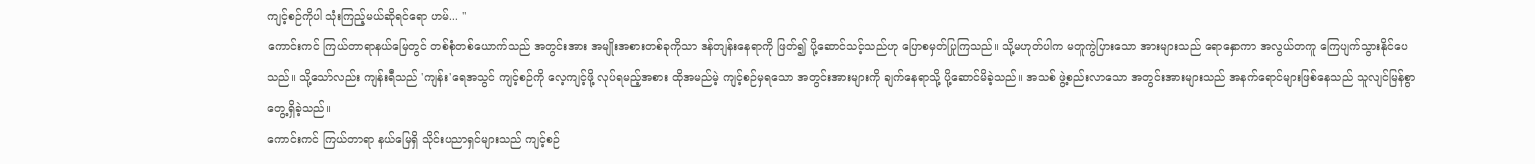ကျင့်စဉ်ကိုပါ သုံးကြည့်မယ်ဆိုရင်ရော ဟမ်... "
ကောင်းကင် ကြယ်တာရာနယ်မြေတွင် တစ်စုံတစ်ယောက်သည် အတွင်းအား အမျိုးအစားတစ်ခုကိုသာ ဒန်တျန်းနေရာကို ဖြတ်၍ ပို့ဆောင်သင့်သည်ဟု ပြောစမှတ်ပြုကြသည်။ သို့မဟုတ်ပါက မတူကွဲပြားသော အားများသည် ရောနှောကာ အလွယ်တကူ ကြေပျက်သွားနိုင်ပေသည်။ သို့သော်လည်း ကျန်းရီသည် 'ကျန်း'ရေအသွင် ကျင့်စဉ်ကို လေ့ကျင့်ဖို့ လုပ်ရမည့်အစား ထိုအမည်မဲ့ ကျင့်စဉ်မှရသော အတွင်းအားများကို ချက်နေရာသို့ ပို့ဆောင်မိခဲ့သည်။ အသစ် ဖွဲ့စည်းလာသော အတွင်းအားများသည် အနက်ရောင်များဖြစ်နေသည် သူလျင်မြန်စွာ တွေ့ရှိခဲ့သည်။
ကောင်းကင် ကြယ်တာရာ နယ်မြေရှိ သိုင်းပညာရှင်များသည် ကျင့်စဉ်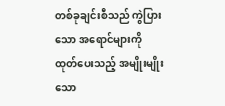တစ်ခုချင်းစီသည် ကွဲပြားသော အရောင်များကို ထုတ်ပေးသည့် အမျိုးမျိုးသော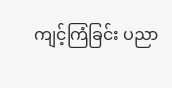ကျင့်ကြံခြင်း ပညာ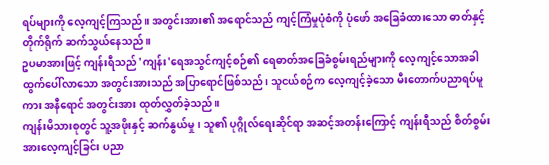ရပ်များကို လေ့ကျင့်ကြသည်။ အတွင်းအား၏ အရောင်သည် ကျင့်ကြံမှုပုံစံကို ပုံဖော် အခြေခံထားသော ဓာတ်နှင့် တိုက်ရိုက် ဆက်သွယ်နေသည်။
ဥပမာအားဖြင့် ကျန်းရီသည် 'ကျန်း'ရေအသွင်ကျင့်စဉ်၏ ရေဓာတ်အခြေခံစွမ်းရည်များကို လေ့ကျင့်သောအခါ ထွက်ပေါ်လာသော အတွင်းအားသည် အပြာရောင်ဖြစ်သည်၊ သူငယ်စဉ်က လေ့ကျင့်ခဲ့သော မီးတောက်ပညာရပ်မူကား အနီရောင် အတွင်းအား ထုတ်လွှတ်ခဲ့သည်။
ကျန်းမိသားစုတွင် သူ့အဖိုးနှင့် ဆက်နွယ်မှု၊ သူ၏ ပုဂ္ဂိုလ်ရေးဆိုင်ရာ အဆင့်အတန်းကြောင့် ကျန်းရီသည် စိတ်စွမ်းအားလေ့ကျင့်ခြင်း ပညာ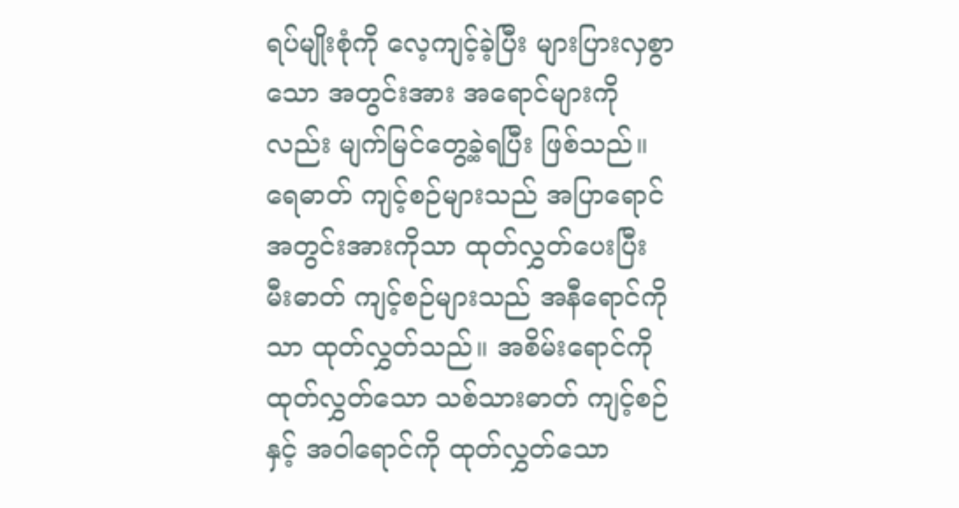ရပ်မျိုးစုံကို လေ့ကျင့်ခဲ့ပြီး များပြားလှစွာသော အတွင်းအား အရောင်များကိုလည်း မျက်မြင်တွေ့ခဲ့ရပြီး ဖြစ်သည်။ ရေဓာတ် ကျင့်စဉ်များသည် အပြာရောင် အတွင်းအားကိုသာ ထုတ်လွှတ်ပေးပြီး မီးဓာတ် ကျင့်စဉ်များသည် အနီရောင်ကိုသာ ထုတ်လွှတ်သည်။ အစိမ်းရောင်ကို ထုတ်လွှတ်သော သစ်သားဓာတ် ကျင့်စဉ်နှင့် အဝါရောင်ကို ထုတ်လွှတ်သော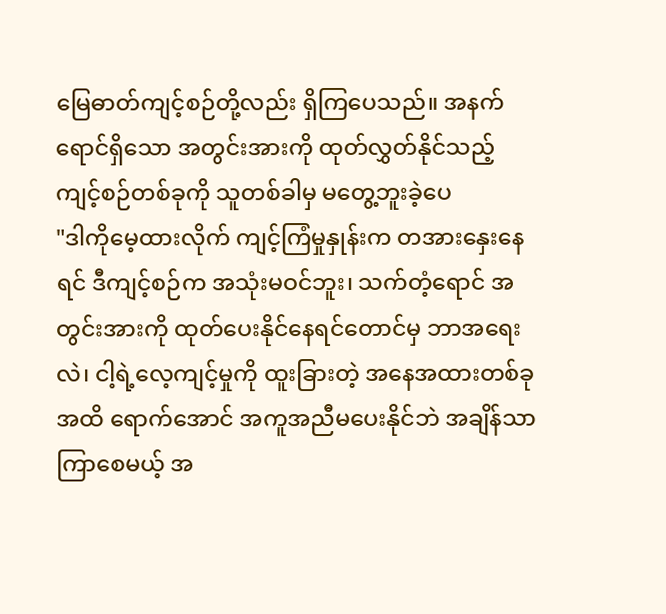မြေဓာတ်ကျင့်စဉ်တို့လည်း ရှိကြပေသည်။ အနက်ရောင်ရှိသော အတွင်းအားကို ထုတ်လွှတ်နိုင်သည့် ကျင့်စဉ်တစ်ခုကို သူတစ်ခါမှ မတွေ့ဘူးခဲ့ပေ
"ဒါကိုမေ့ထားလိုက် ကျင့်ကြံမှုနှုန်းက တအားနှေးနေရင် ဒီကျင့်စဉ်က အသုံးမဝင်ဘူး၊ သက်တံ့ရောင် အတွင်းအားကို ထုတ်ပေးနိုင်နေရင်တောင်မှ ဘာအရေးလဲ၊ ငါ့ရဲ့လေ့ကျင့်မှုကို ထူးခြားတဲ့ အနေအထားတစ်ခုအထိ ရောက်အောင် အကူအညီမပေးနိုင်ဘဲ အချိန်သာကြာစေမယ့် အ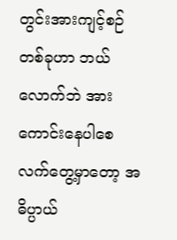တွင်းအားကျင့်စဉ်တစ်ခုဟာ ဘယ်လောက်ဘဲ အားကောင်းနေပါစေ လက်တွေ့မှာတော့ အဓိပ္ပာယ်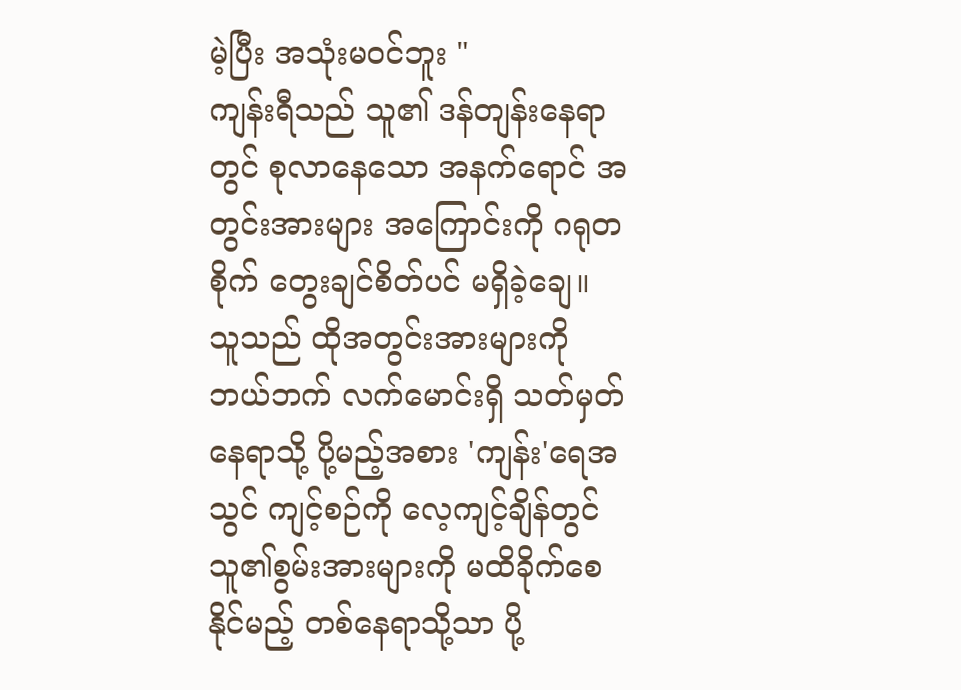မဲ့ပြီး အသုံးမဝင်ဘူး "
ကျန်းရီသည် သူ၏ ဒန်တျန်းနေရာတွင် စုလာနေသော အနက်ရောင် အတွင်းအားများ အကြောင်းကို ဂရုတစိုက် တွေးချင်စိတ်ပင် မရှိခဲ့ချေ။ သူသည် ထိုအတွင်းအားများကို ဘယ်ဘက် လက်မောင်းရှိ သတ်မှတ်နေရာသို့ ပို့မည့်အစား 'ကျန်း'ရေအသွင် ကျင့်စဉ်ကို လေ့ကျင့်ချိန်တွင် သူ၏စွမ်းအားများကို မထိခိုက်စေနိုင်မည့် တစ်နေရာသို့သာ ပို့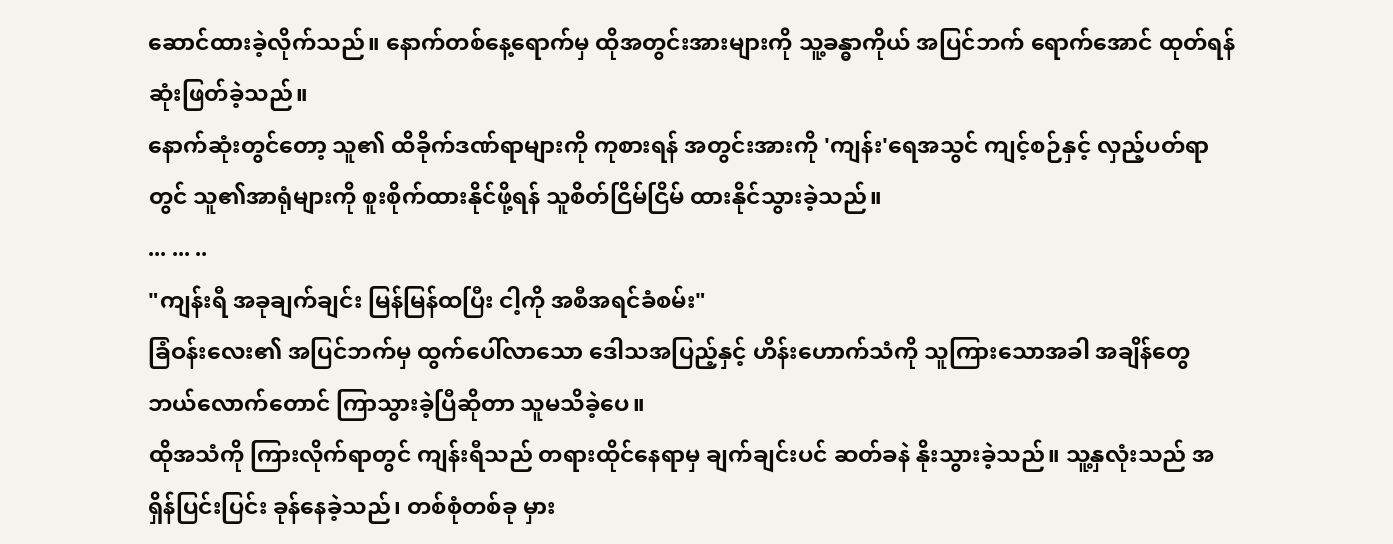ဆောင်ထားခဲ့လိုက်သည်။ နောက်တစ်နေ့ရောက်မှ ထိုအတွင်းအားများကို သူ့ခန္ဓာကိုယ် အပြင်ဘက် ရောက်အောင် ထုတ်ရန် ဆုံးဖြတ်ခဲ့သည်။
နောက်ဆုံးတွင်တော့ သူ၏ ထိခိုက်ဒဏ်ရာများကို ကုစားရန် အတွင်းအားကို 'ကျန်း'ရေအသွင် ကျင့်စဉ်နှင့် လှည့်ပတ်ရာတွင် သူ၏အာရုံများကို စူးစိုက်ထားနိုင်ဖို့ရန် သူစိတ်ငြိမ်ငြိမ် ထားနိုင်သွားခဲ့သည်။
... ... ..
"ကျန်းရီ အခုချက်ချင်း မြန်မြန်ထပြီး ငါ့ကို အစီအရင်ခံစမ်း"
ခြံဝန်းလေး၏ အပြင်ဘက်မှ ထွက်ပေါ်လာသော ဒေါသအပြည့်နှင့် ဟိန်းဟောက်သံကို သူကြားသောအခါ အချိန်တွေ ဘယ်လောက်တောင် ကြာသွားခဲ့ပြီဆိုတာ သူမသိခဲ့ပေ။
ထိုအသံကို ကြားလိုက်ရာတွင် ကျန်းရီသည် တရားထိုင်နေရာမှ ချက်ချင်းပင် ဆတ်ခနဲ နိုးသွားခဲ့သည်။ သူ့နှလုံးသည် အရှိန်ပြင်းပြင်း ခုန်နေခဲ့သည်၊ တစ်စုံတစ်ခု မှား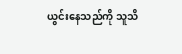ယွင်းနေသည်ကို သူသိ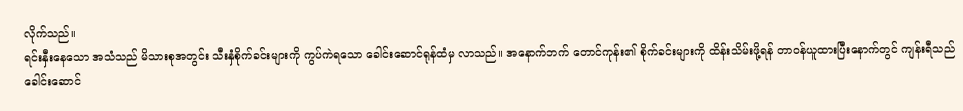လိုက်သည်။
ရင်းနှီးနေသော အသံသည် မိသားစုအတွင်း သီးနှံစိုက်ခင်းများကို ကွပ်ကဲရသော ခေါင်းဆောင်ရုန်ထံမှ လာသည်။ အနောက်ဘက် တောင်ကုန်း၏ စိုက်ခင်းများကို ထိန်းသိမ်းဖို့ရန် တာဝန်ယူထားပြီးနောက်တွင် ကျန်းရီသည် ခေါင်းဆောင်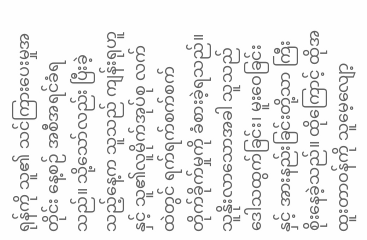ရုန်ကို သူ၏ သင်ကြားပေးမှုအတိုင်း နေ့စဉ် အစီအရင်ခံရသည်။ သို့သော်လည်း ပြီးခဲ့သည့်နေ့က သူသည် ကျန်းရုဟူနှင့် သူ၏လူမိုက်အုပ်စု လက်ထဲတွင် ရက်ရက်စက်စက် တိုက်ခိုက်မှုကို ခံစားခဲ့ရသည်။ သူနိုးလာသောအခါ သူသည် ဒေါသထွက်ခြင်း၊ မူးဝေခြင်း နှင့် အားနည်းခြင်းတို့သာ ကြီးစိုးနေခဲ့သည်။ ထိုကြောင့် ထိုအထူးတာဝန်ကို သူမေ့လျော့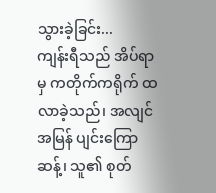သွားခဲ့ခြင်း...
ကျန်းရီသည် အိပ်ရာမှ ကတိုက်ကရိုက် ထလာခဲ့သည်၊ အလျင်အမြန် ပျင်းကြောဆန့်၊ သူ၏ စုတ်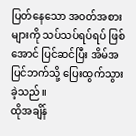ပြတ်နေသော အဝတ်အစားများကို သပ်သပ်ရပ်ရပ် ဖြစ်အောင် ပြင်ဆင်ပြီး အိမ်အပြင်ဘက်သို့ ပြေးထွက်သွားခဲ့သည်။
ထိုအချိန်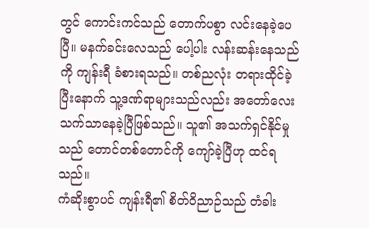တွင် ကောင်းကင်သည် တောက်ပစွာ လင်းနေခဲ့ပေပြီ။ မနက်ခင်းလေသည် ပေါ့ပါး လန်းဆန်းနေသည်ကို ကျန်းရီ ခံစားရသည်။ တစ်ညလုံး တရားထိုင်ခဲ့ပြီးနောက် သူ့ဒဏ်ရာများသည်လည်း အတော်လေး သက်သာနေခဲ့ပြီဖြစ်သည်။ သူ၏ အသက်ရှင်နိုင်မှုသည် တောင်တစ်တောင်ကို ကျော်ခဲ့ပြီဟု ထင်ရသည်။
ကံဆိုးစွာပင် ကျန်းရီ၏ စိတ်ဝိညာဉ်သည် တံခါး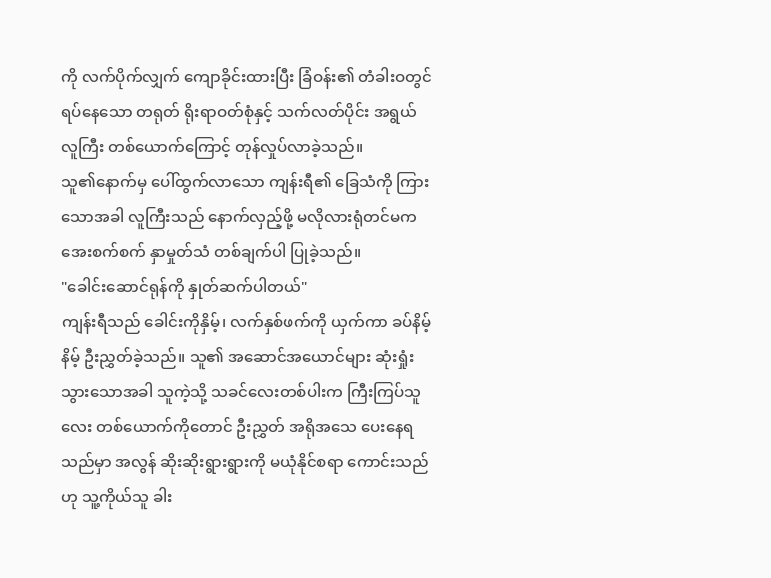ကို လက်ပိုက်လျှက် ကျောခိုင်းထားပြီး ခြံဝန်း၏ တံခါးဝတွင် ရပ်နေသော တရုတ် ရိုးရာဝတ်စုံနှင့် သက်လတ်ပိုင်း အရွယ် လူကြီး တစ်ယောက်ကြောင့် တုန်လှုပ်လာခဲ့သည်။
သူ၏နောက်မှ ပေါ်ထွက်လာသော ကျန်းရီ၏ ခြေသံကို ကြားသောအခါ လူကြီးသည် နောက်လှည့်ဖို့ မလိုလားရုံတင်မက အေးစက်စက် နှာမှုတ်သံ တစ်ချက်ပါ ပြုခဲ့သည်။
"ခေါင်းဆောင်ရုန်ကို နှုတ်ဆက်ပါတယ်"
ကျန်းရီသည် ခေါင်းကိုနှိမ့်၊ လက်နှစ်ဖက်ကို ယှက်ကာ ခပ်နိမ့်နိမ့် ဦးညွှတ်ခဲ့သည်။ သူ၏ အဆောင်အယောင်များ ဆုံးရှုံးသွားသောအခါ သူကဲ့သို့ သခင်လေးတစ်ပါးက ကြီးကြပ်သူလေး တစ်ယောက်ကိုတောင် ဦးညွှတ် အရိုအသေ ပေးနေရသည်မှာ အလွန် ဆိုးဆိုးရွားရွားကို မယုံနိုင်စရာ ကောင်းသည်ဟု သူ့ကိုယ်သူ ခါး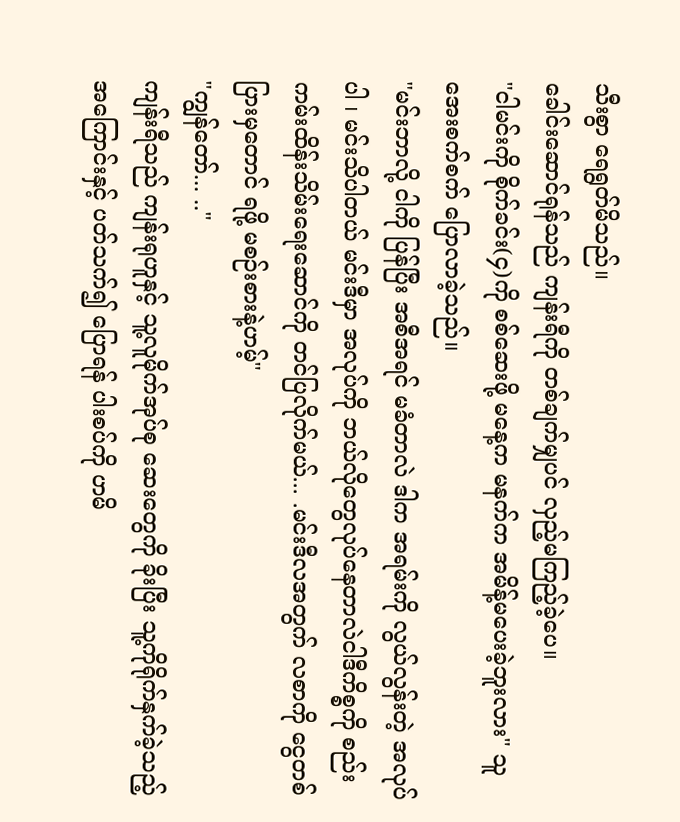သီးစွာ ရေရွတ်မိသည်။
ခေါင်းဆောင်ရုန်သည် ကျန်းရီကို တစ်ချက်မျှပင် လှည့်မကြည့်ခဲ့ပေ။
"ငါမင်းကို စိုက်ခင်း(၄)ကို စစ်ဆေးဖို့ မနေ့က မနက်က အမိန့်မပေးခဲ့ဘူးလား" သူအေးစက်စက် ပြောလာခဲ့သည်။
"မင်းဘာလို့ ငါကို ပြန်ပြီး အစီအရင် မခံတာလဲ ဒါက အရမ်းကို လွယ်လွန်းတဲ့ အလုပ်ပါ ၊ မင်းသိပါတယ် မင်းဒီမှာ အလုပ်ကို ဘယ်လိုတွေလုပ်နေတာလဲငါဒီကိစ္စကို စည်းကမ်းထိန်းသိမ်းရေးဆောင်ကို တင်ပြလိုက်မယ်... .မင်းဒီလအတွက် လစာကို ငွေတစ်ပြားမှတောင် ရဖို့ မစဉ်းစားနဲ့ဟမ့်"
"ကျွန်တော်... .."
ကျန်းရီသည် ကျန်းရုဟူနှင့် သူ့လူမိုက်အုပ်စု ဆေးတွေကို ခိုးပြီး သူ့ကိုရိုက်နှက်ခဲ့သည့် အကြောင်းနှင့် ပတ်သက်၍ ပြောရန် ပါးစပ်ကို ဟမိ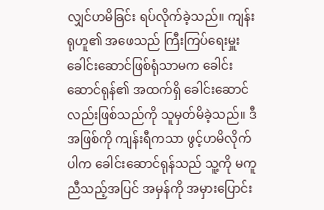လျှင်ဟမိခြင်း ရပ်လိုက်ခဲ့သည်။ ကျန်းရုဟူ၏ အဖေသည် ကြီးကြပ်ရေးမှူး ခေါင်းဆောင်ဖြစ်ရုံသာမက ခေါင်းဆောင်ရုန်၏ အထက်ရှိ ခေါင်းဆောင်လည်းဖြစ်သည်ကို သူမှတ်မိခဲ့သည်။ ဒီအဖြစ်ကို ကျန်းရီကသာ ဖွင့်ဟမိလိုက်ပါက ခေါင်းဆောင်ရုန်သည် သူ့ကို မကူညီသည့်အပြင် အမှန်ကို အမှားပြောင်း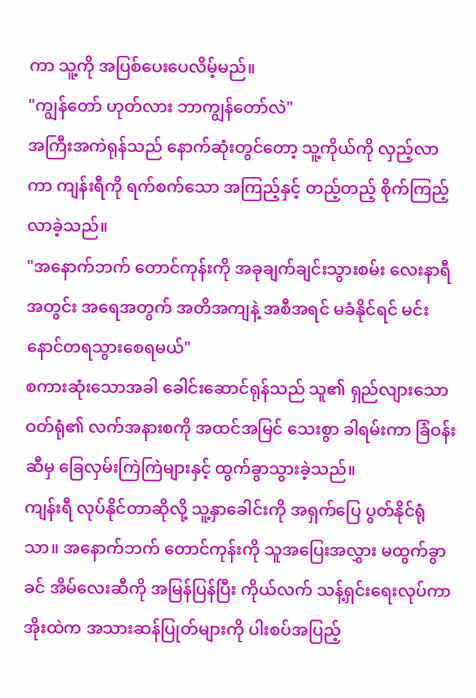ကာ သူ့ကို အပြစ်ပေးပေလိမ့်မည်။
"ကျွန်တော် ဟုတ်လား ဘာကျွန်တော်လဲ"
အကြီးအကဲရုန်သည် နောက်ဆုံးတွင်တော့ သူ့ကိုယ်ကို လှည့်လာကာ ကျန်းရီကို ရက်စက်သော အကြည့်နှင့် တည့်တည့် စိုက်ကြည့်လာခဲ့သည်။
"အနောက်ဘက် တောင်ကုန်းကို အခုချက်ချင်းသွားစမ်း လေးနာရီအတွင်း အရေအတွက် အတိအကျနဲ့ အစီအရင် မခံနိုင်ရင် မင်း နောင်တရသွားစေရမယ်"
စကားဆုံးသောအခါ ခေါင်းဆောင်ရုန်သည် သူ၏ ရှည်လျားသော ဝတ်ရုံ၏ လက်အနားစကို အထင်အမြင် သေးစွာ ခါရမ်းကာ ခြံဝန်းဆီမှ ခြေလှမ်းကြဲကြဲများနှင့် ထွက်ခွာသွားခဲ့သည်။
ကျန်းရီ လုပ်နိုင်တာဆိုလို့ သူ့နှာခေါင်းကို အရှက်ပြေ ပွတ်နိုင်ရုံသာ။ အနောက်ဘက် တောင်ကုန်းကို သူအပြေးအလွှား မထွက်ခွာခင် အိမ်လေးဆီကို အမြန်ပြန်ပြီး ကိုယ်လက် သန့်ရှင်းရေးလုပ်ကာ အိုးထဲက အသားဆန်ပြုတ်များကို ပါးစပ်အပြည့်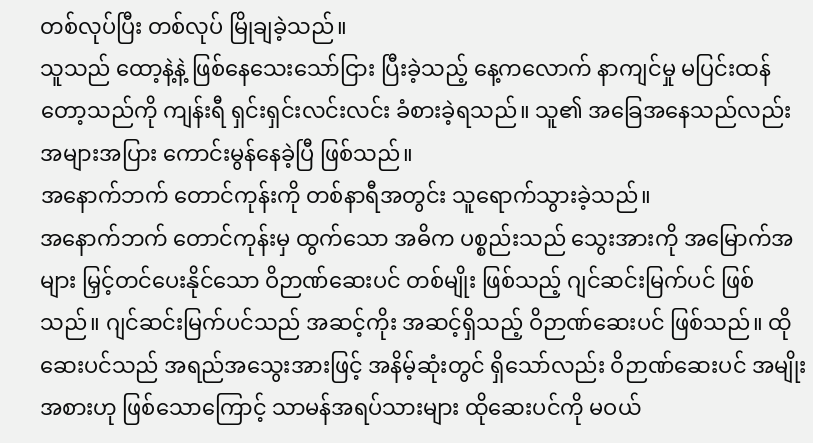တစ်လုပ်ပြီး တစ်လုပ် မြိုချခဲ့သည်။
သူသည် ထော့နဲ့နဲ့ ဖြစ်နေသေးသော်ငြား ပြီးခဲ့သည့် နေ့ကလောက် နာကျင်မှု မပြင်းထန်တော့သည်ကို ကျန်းရီ ရှင်းရှင်းလင်းလင်း ခံစားခဲ့ရသည်။ သူ၏ အခြေအနေသည်လည်း အများအပြား ကောင်းမွန်နေခဲ့ပြီ ဖြစ်သည်။
အနောက်ဘက် တောင်ကုန်းကို တစ်နာရီအတွင်း သူရောက်သွားခဲ့သည်။
အနောက်ဘက် တောင်ကုန်းမှ ထွက်သော အဓိက ပစ္စည်းသည် သွေးအားကို အမြောက်အများ မြှင့်တင်ပေးနိုင်သော ဝိဉာဏ်ဆေးပင် တစ်မျိုး ဖြစ်သည့် ဂျင်ဆင်းမြက်ပင် ဖြစ်သည်။ ဂျင်ဆင်းမြက်ပင်သည် အဆင့်ကိုး အဆင့်ရှိသည့် ဝိဉာဏ်ဆေးပင် ဖြစ်သည်။ ထိုဆေးပင်သည် အရည်အသွေးအားဖြင့် အနိမ့်ဆုံးတွင် ရှိသော်လည်း ဝိဉာဏ်ဆေးပင် အမျိုးအစားဟု ဖြစ်သောကြောင့် သာမန်အရပ်သားများ ထိုဆေးပင်ကို မဝယ်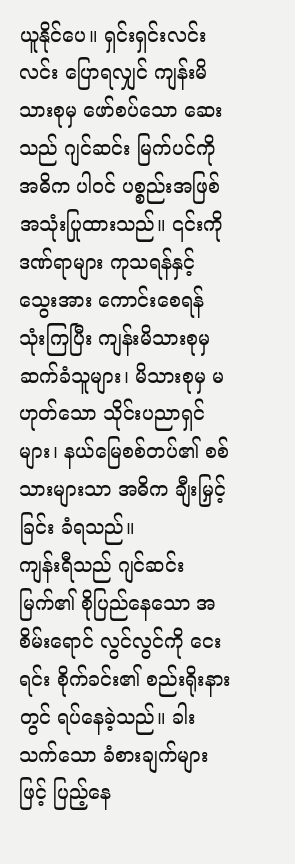ယူနိုင်ပေ။ ရှင်းရှင်းလင်းလင်း ပြောရလျှင် ကျန်းမိသားစုမှ ဖော်စပ်သော ဆေးသည် ဂျင်ဆင်း မြက်ပင်ကို အဓိက ပါဝင် ပစ္စည်းအဖြစ် အသုံးပြုထားသည်။ ၎င်းကို ဒဏ်ရာများ ကုသရန်နှင့် သွေးအား ကောင်းစေရန် သုံးကြပြီး ကျန်းမိသားစုမှ ဆက်ခံသူများ၊ မိသားစုမှ မဟုတ်သော သိုင်းပညာရှင်များ၊ နယ်မြေစစ်တပ်၏ စစ်သားများသာ အဓိက ချီးမြှင့်ခြင်း ခံရသည်။
ကျန်းရီသည် ဂျင်ဆင်းမြက်၏ စိုပြည်နေသော အစိမ်းရောင် လွင်လွင်ကို ငေးရင်း စိုက်ခင်း၏ စည်းရိုးနားတွင် ရပ်နေခဲ့သည်။ ခါးသက်သော ခံစားချက်များဖြင့် ပြည့်နေ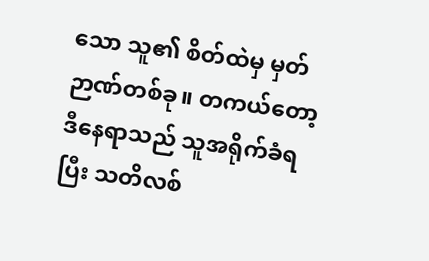သော သူ၏ စိတ်ထဲမှ မှတ်ဉာဏ်တစ်ခု။ တကယ်တော့ ဒီနေရာသည် သူအရိုက်ခံရပြီး သတိလစ်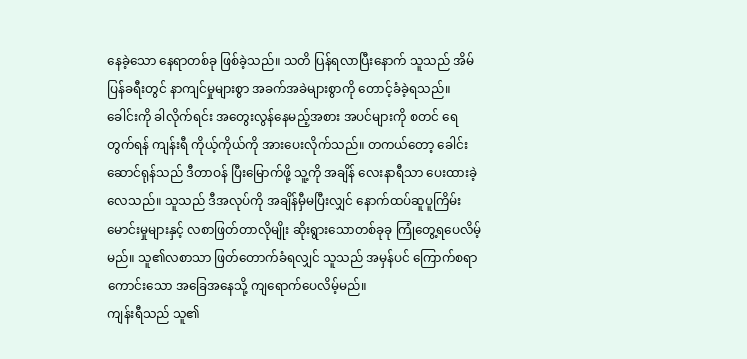နေခဲ့သော နေရာတစ်ခု ဖြစ်ခဲ့သည်။ သတိ ပြန်ရလာပြီးနောက် သူသည် အိမ်ပြန်ခရီးတွင် နာကျင်မှုများစွာ အခက်အခဲများစွာကို တောင့်ခံခဲ့ရသည်။
ခေါင်းကို ခါလိုက်ရင်း အတွေးလွန်နေမည့်အစား အပင်များကို စတင် ရေတွက်ရန် ကျန်းရီ ကိုယ့်ကိုယ်ကို အားပေးလိုက်သည်။ တကယ်တော့ ခေါင်းဆောင်ရုန်သည် ဒီတာဝန် ပြီးမြောက်ဖို့ သူ့ကို အချိန် လေးနာရီသာ ပေးထားခဲ့လေသည်။ သူသည် ဒီအလုပ်ကို အချိန်မှီမပြီးလျှင် နောက်ထပ်ဆူပူကြိမ်းမောင်းမှုများနှင့် လစာဖြတ်တာလိုမျိုး ဆိုးရွားသောတစ်ခုခု ကြုံတွေ့ရပေလိမ့်မည်။ သူ၏လစာသာ ဖြတ်တောက်ခံရလျှင် သူသည် အမှန်ပင် ကြောက်စရာ ကောင်းသော အခြေအနေသို့ ကျရောက်ပေလိမ့်မည်။
ကျန်းရီသည် သူ၏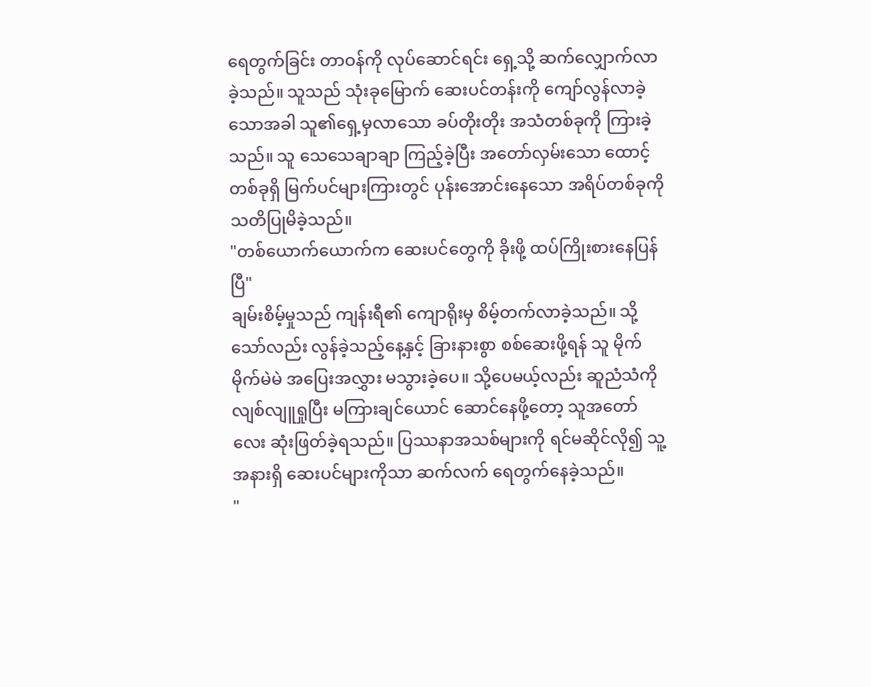ရေတွက်ခြင်း တာဝန်ကို လုပ်ဆောင်ရင်း ရှေ့သို့ ဆက်လျှောက်လာခဲ့သည်။ သူသည် သုံးခုမြောက် ဆေးပင်တန်းကို ကျော်လွန်လာခဲ့သောအခါ သူ၏ရှေ့မှလာသော ခပ်တိုးတိုး အသံတစ်ခုကို ကြားခဲ့သည်။ သူ သေသေချာချာ ကြည့်ခဲ့ပြီး အတော်လှမ်းသော ထောင့်တစ်ခုရှိ မြက်ပင်များကြားတွင် ပုန်းအောင်းနေသော အရိပ်တစ်ခုကို သတိပြုမိခဲ့သည်။
"တစ်ယောက်ယောက်က ဆေးပင်တွေကို ခိုးဖို့ ထပ်ကြိုးစားနေပြန်ပြီ"
ချမ်းစိမ့်မှုသည် ကျန်းရီ၏ ကျောရိုးမှ စိမ့်တက်လာခဲ့သည်။ သို့သော်လည်း လွန်ခဲ့သည့်နေ့နှင့် ခြားနားစွာ စစ်ဆေးဖို့ရန် သူ မိုက်မိုက်မဲမဲ အပြေးအလွှား မသွားခဲ့ပေ။ သို့ပေမယ့်လည်း ဆူညံသံကို လျစ်လျူရှုပြီး မကြားချင်ယောင် ဆောင်နေဖို့တော့ သူအတော်လေး ဆုံးဖြတ်ခဲ့ရသည်။ ပြဿနာအသစ်များကို ရင်မဆိုင်လို၍ သူ့အနားရှိ ဆေးပင်များကိုသာ ဆက်လက် ရေတွက်နေခဲ့သည်။
"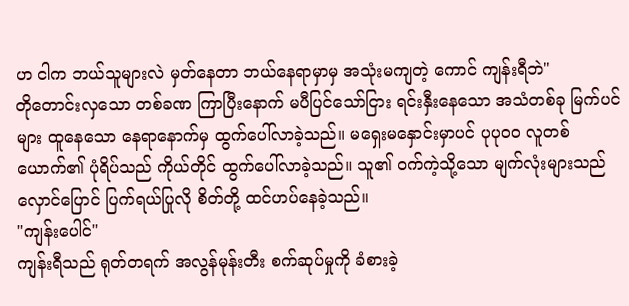ဟ ငါက ဘယ်သူများလဲ မှတ်နေတာ ဘယ်နေရာမှာမှ အသုံးမကျတဲ့ ကောင် ကျန်းရီဘဲ"
တိုတောင်းလှသော တစ်ခဏ ကြာပြီးနောက် မပီပြင်သော်ငြား ရင်းနှီးနေသော အသံတစ်ခု မြက်ပင်များ ထူနေသော နေရာနောက်မှ ထွက်ပေါ်လာခဲ့သည်။ မရှေးမနှောင်းမှာပင် ပုပုဝဝ လူတစ်ယောက်၏ ပုံရိပ်သည် ကိုယ်တိုင် ထွက်ပေါ်လာခဲ့သည်။ သူ၏ ဝက်ကဲ့သို့သော မျက်လုံးများသည် လှောင်ပြောင် ပြက်ရယ်ပြုလို စိတ်တို့ ထင်ဟပ်နေခဲ့သည်။
"ကျန်းပေါင်"
ကျန်းရီသည် ရုတ်တရက် အလွန်မုန်းတီး စက်ဆုပ်မှုကို ခံစားခဲ့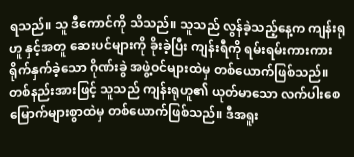ရသည်။ သူ ဒီကောင်ကို သိသည်။ သူသည် လွန်ခဲ့သည့်နေ့က ကျန်းရုဟူ နှင့်အတူ ဆေးပင်များကို ခိုးခဲ့ပြီး ကျန်းရီကို ရမ်းရမ်းကားကား ရိုက်နှက်ခဲ့သော ဂိုဏ်းခွဲ အဖွဲ့ဝင်များထဲမှ တစ်ယောက်ဖြစ်သည်။ တစ်နည်းအားဖြင့် သူသည် ကျန်းရုဟူ၏ ယုတ်မာသော လက်ပါးစေ မြောက်များစွာထဲမှ တစ်ယောက်ဖြစ်သည်။ ဒီအရူး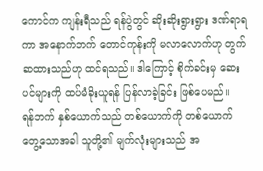ကောင်က ကျန်းရီသည် ရန်ပွဲတွင် ဆိုးဆိုးရွားရွား ဒဏ်ရာရကာ အနောက်ဘက် တောင်ကုန်းကို မလာလောက်ဟု တွက်ဆထားသည်ဟု ထင်ရသည်။ ဒါကြောင့် စိုက်ခင်းမှ ဆေးပင်များကို ထပ်မံခိုးယူရန် ပြန်လာခဲ့ခြင်း ဖြစ်ပေမည်။
ရန်ဘက် နှစ်ယောက်သည် တစ်ယောက်ကို တစ်ယောက်တွေ့သောအခါ သူတို့၏ မျက်လုံးများသည် အ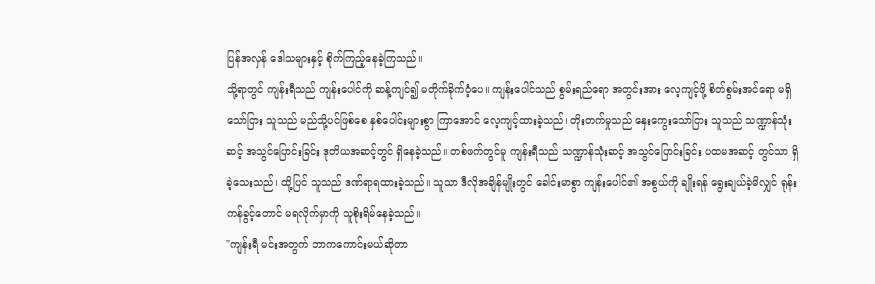ပြန်အလှန် ဒေါသများနှင့် စိုက်ကြည့်နေခဲ့ကြသည်။
သို့ရာတွင် ကျန်းရီသည် ကျန်းပေါင်ကို ဆန့်ကျင်၍ မတိုက်ခိုက်ဝံ့ပေ။ ကျန်းပေါင်သည် စွမ်းရည်ရော အတွင်းအား လေ့ကျင့်ဖို့ စိတ်စွမ်းအင်ရော မရှိသော်ငြား သူသည် မည်သို့ပင်ဖြစ်စေ နှစ်ပေါင်းများစွာ ကြာအောင် လေ့ကျင့်ထားခဲ့သည်၊ တိုးတက်မှုသည် နှေးကွေးသော်ငြား သူသည် သဏ္ဍာန်သုံးဆင့် အသွင်ပြောင်းခြင်း ဒုတိယအဆင့်တွင် ရှိနေခဲ့သည်။ တစ်ဖက်တွင်မူ ကျန်းရီသည် သဏ္ဍာန်သုံးဆင့် အသွင်ပြောင်းခြင်း ပထမအဆင့် တွင်သာ ရှိခဲ့သေးသည်၊ ထို့ပြင် သူသည် ဒဏ်ရာရထားခဲ့သည်။ သူသာ ဒီလိုအချိန်မျိုးတွင် ခေါင်းမာစွာ ကျန်းပေါင်၏ အစွယ်ကို ချိုးရန် ရွေးချယ်ခဲ့မိလျှင် ရုန်းကန်ခွင့်တောင် မရလိုက်မှာကို သူစိုးရိမ်နေခဲ့သည်။
"ကျန်းရီ မင်းအတွက် ဘာကကောင်းမယ်ဆိုတာ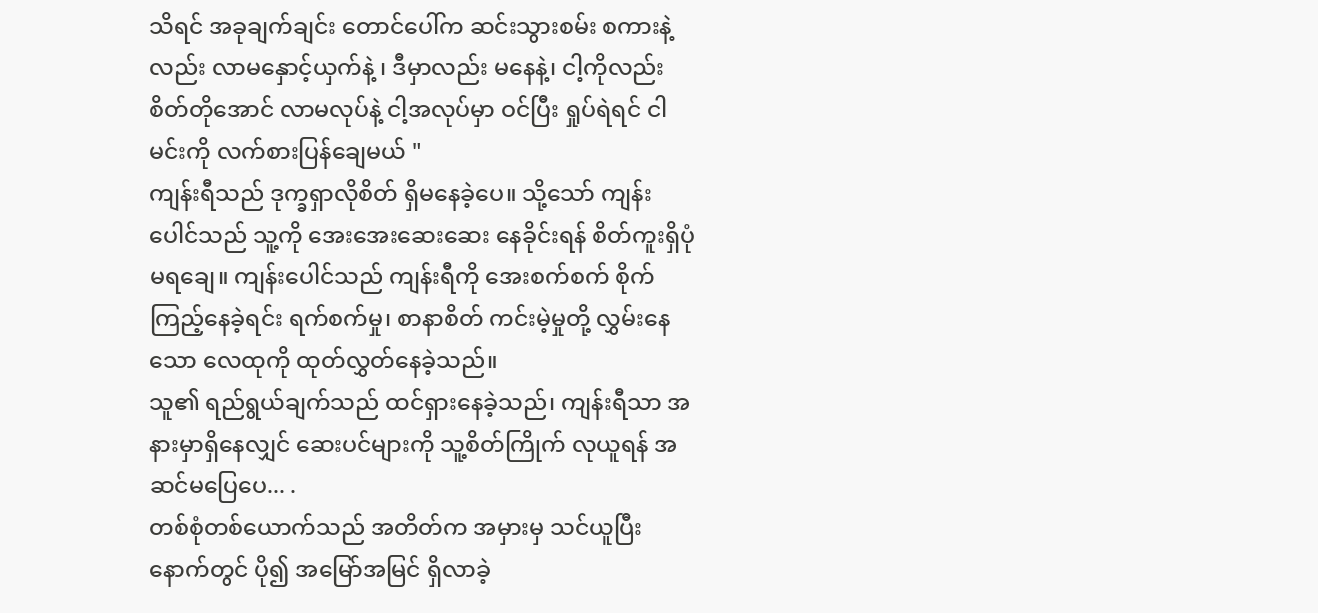သိရင် အခုချက်ချင်း တောင်ပေါ်က ဆင်းသွားစမ်း စကားနဲ့လည်း လာမနှောင့်ယှက်နဲ့ ၊ ဒီမှာလည်း မနေနဲ့၊ ငါ့ကိုလည်း စိတ်တိုအောင် လာမလုပ်နဲ့ ငါ့အလုပ်မှာ ဝင်ပြီး ရှုပ်ရဲရင် ငါမင်းကို လက်စားပြန်ချေမယ် "
ကျန်းရီသည် ဒုက္ခရှာလိုစိတ် ရှိမနေခဲ့ပေ။ သို့သော် ကျန်းပေါင်သည် သူ့ကို အေးအေးဆေးဆေး နေခိုင်းရန် စိတ်ကူးရှိပုံ မရချေ။ ကျန်းပေါင်သည် ကျန်းရီကို အေးစက်စက် စိုက်ကြည့်နေခဲ့ရင်း ရက်စက်မှု၊ စာနာစိတ် ကင်းမဲ့မှုတို့ လွှမ်းနေသော လေထုကို ထုတ်လွှတ်နေခဲ့သည်။
သူ၏ ရည်ရွယ်ချက်သည် ထင်ရှားနေခဲ့သည်၊ ကျန်းရီသာ အနားမှာရှိနေလျှင် ဆေးပင်များကို သူ့စိတ်ကြိုက် လုယူရန် အဆင်မပြေပေ... .
တစ်စုံတစ်ယောက်သည် အတိတ်က အမှားမှ သင်ယူပြီး နောက်တွင် ပို၍ အမြော်အမြင် ရှိလာခဲ့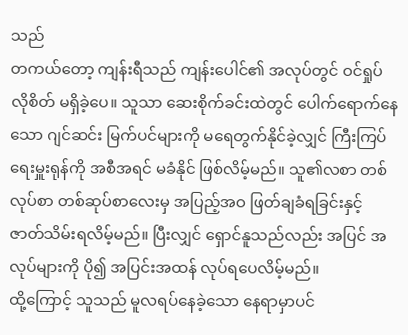သည်
တကယ်တော့ ကျန်းရီသည် ကျန်းပေါင်၏ အလုပ်တွင် ဝင်ရှုပ်လိုစိတ် မရှိခဲ့ပေ။ သူသာ ဆေးစိုက်ခင်းထဲတွင် ပေါက်ရောက်နေသော ဂျင်ဆင်း မြက်ပင်များကို မရေတွက်နိုင်ခဲ့လျှင် ကြီးကြပ်ရေးမှူးရုန်ကို အစီအရင် မခံနိုင် ဖြစ်လိမ့်မည်။ သူ၏လစာ တစ်လုပ်စာ တစ်ဆုပ်စာလေးမှ အပြည့်အဝ ဖြတ်ချခံရခြင်းနှင့် ဇာတ်သိမ်းရလိမ့်မည်။ ပြီးလျှင် ရှောင်နူသည်လည်း အပြင် အလုပ်များကို ပို၍ အပြင်းအထန် လုပ်ရပေလိမ့်မည်။
ထို့ကြောင့် သူသည် မူလရပ်နေခဲ့သော နေရာမှာပင်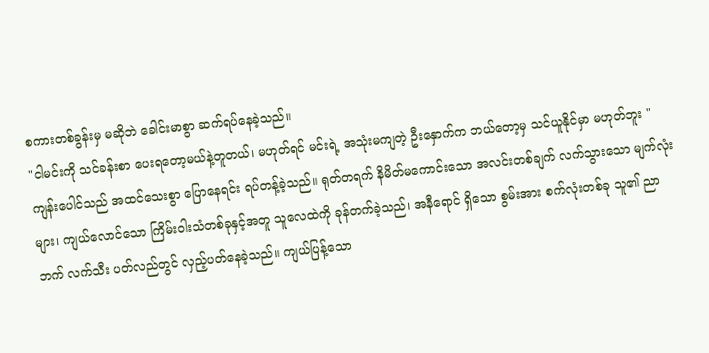စကားတစ်ခွန်းမှ မဆိုဘဲ ခေါင်းမာစွာ ဆက်ရပ်နေခဲ့သည်။
"ငါမင်းကို သင်ခန်းစာ ပေးရတော့မယ်နဲ့တူတယ်၊ မဟုတ်ရင် မင်းရဲ့ အသုံးမကျတဲ့ ဦးနှောက်က ဘယ်တော့မှ သင်ယူနိုင်မှာ မဟုတ်ဘူး "
ကျန်းပေါင်သည် အထင်သေးစွာ ပြောနေရင်း ရပ်တန့်ခဲ့သည်။ ရုတ်တရက် နိမိတ်မကောင်းသော အလင်းတစ်ချက် လက်သွားသော မျက်လုံးများ၊ ကျယ်လောင်သော ကြိမ်းဝါးသံတစ်ခုနှင့်အတူ သူလေထဲကို ခုန်တက်ခဲ့သည်၊ အနီရောင် ရှိသော စွမ်းအား စက်လုံးတစ်ခု သူ၏ ညာဘက် လက်သီး ပတ်လည်တွင် လှည့်ပတ်နေခဲ့သည်။ ကျယ်ပြန့်သော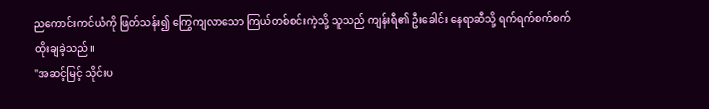ညကောင်းကင်ယံကို ဖြတ်သန်း၍ ကြွေကျလာသော ကြယ်တစ်စင်းကဲ့သို့ သူသည် ကျန်းရီ၏ ဦးခေါင်း နေရာဆီသို့ ရက်ရက်စက်စက် ထိုးချခဲ့သည်။
"အဆင့်မြင့် သိုင်းပ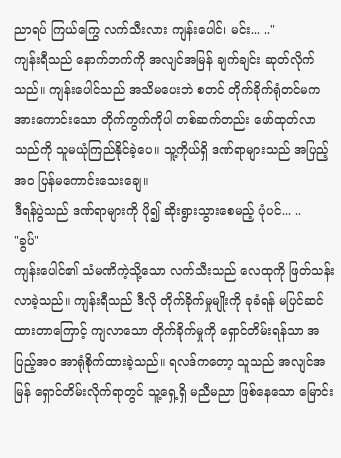ညာရပ် ကြယ်ကြွေ လက်သီးလား ကျန်းပေါင်၊ မင်း... .."
ကျန်းရီသည် နောက်ဘက်ကို အလျင်အမြန် ချက်ချင်း ဆုတ်လိုက်သည်။ ကျန်းပေါင်သည် အသိမပေးဘဲ စတင် တိုက်ခိုက်ရုံတင်မက အားကောင်းသော တိုက်ကွက်ကိုပါ တစ်ဆက်တည်း ဖော်ထုတ်လာသည်ကို သူမယုံကြည်နိုင်ခဲ့ပေ။ သူ့ကိုယ်ရှိ ဒဏ်ရာများသည် အပြည့်အဝ ပြန်မကောင်းသေးချေ။
ဒီရန်ပွဲသည် ဒဏ်ရာများကို ပို၍ ဆိုးရွားသွားစေမည့် ပုံပင်... ..
"ခွပ်"
ကျန်းပေါင်၏ သံမဏိကဲ့သို့သော လက်သီးသည် လေထုကို ဖြတ်သန်းလာခဲ့သည်။ ကျန်းရီသည် ဒီလို တိုက်ခိုက်မှုမျိုးကို ခုခံရန် မပြင်ဆင်ထားတာကြောင့် ကျလာသော တိုက်ခိုက်မှုကို ရှောင်တိမ်းရန်သာ အပြည့်အဝ အာရုံစိုက်ထားခဲ့သည်။ ရလဒ်ကတော့ သူသည် အလျင်အမြန် ရှောင်တိမ်းလိုက်ရာတွင် သူ့ရှေ့ရှိ မညီမညာ ဖြစ်နေသော မြောင်း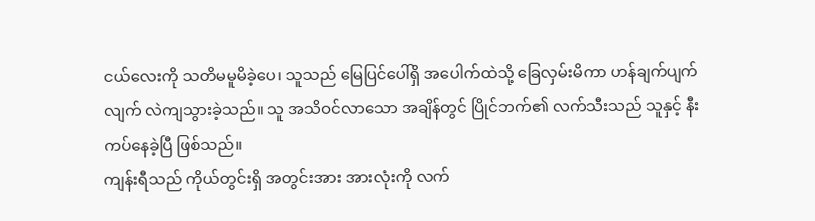ငယ်လေးကို သတိမမူမိခဲ့ပေ၊ သူသည် မြေပြင်ပေါ်ရှိ အပေါက်ထဲသို့ ခြေလှမ်းမိကာ ဟန်ချက်ပျက်လျက် လဲကျသွားခဲ့သည်။ သူ အသိဝင်လာသော အချိန်တွင် ပြိုင်ဘက်၏ လက်သီးသည် သူနှင့် နီးကပ်နေခဲ့ပြီ ဖြစ်သည်။
ကျန်းရီသည် ကိုယ်တွင်းရှိ အတွင်းအား အားလုံးကို လက်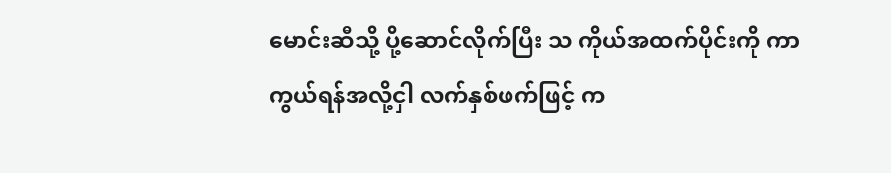မောင်းဆီသို့ ပို့ဆောင်လိုက်ပြီး သ ကိုယ်အထက်ပိုင်းကို ကာကွယ်ရန်အလို့ငှါ လက်နှစ်ဖက်ဖြင့် က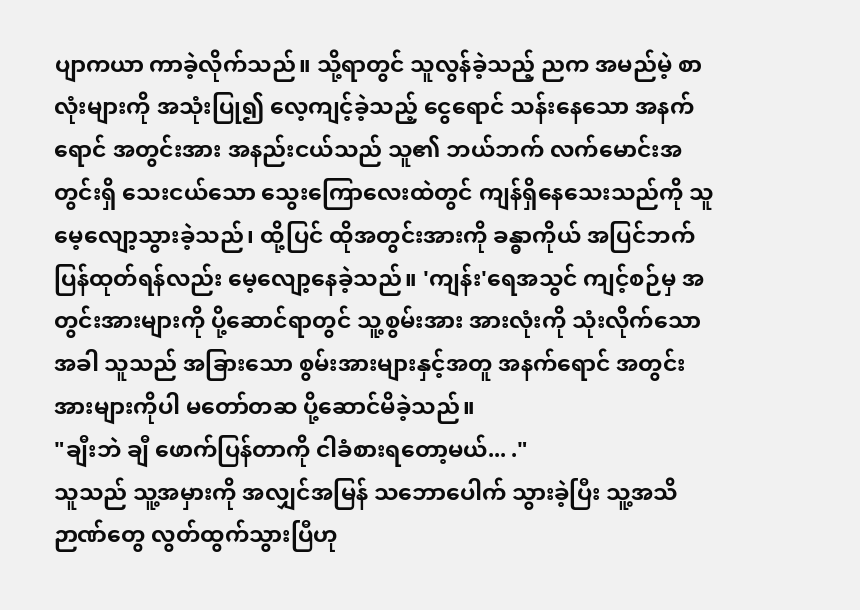ပျာကယာ ကာခဲ့လိုက်သည်။ သို့ရာတွင် သူလွန်ခဲ့သည့် ညက အမည်မဲ့ စာလုံးများကို အသုံးပြု၍ လေ့ကျင့်ခဲ့သည့် ငွေရောင် သန်းနေသော အနက်ရောင် အတွင်းအား အနည်းငယ်သည် သူ၏ ဘယ်ဘက် လက်မောင်းအတွင်းရှိ သေးငယ်သော သွေးကြောလေးထဲတွင် ကျန်ရှိနေသေးသည်ကို သူမေ့လျော့သွားခဲ့သည်၊ ထို့ပြင် ထိုအတွင်းအားကို ခန္ဓာကိုယ် အပြင်ဘက် ပြန်ထုတ်ရန်လည်း မေ့လျော့နေခဲ့သည်။ 'ကျန်း'ရေအသွင် ကျင့်စဉ်မှ အတွင်းအားများကို ပို့ဆောင်ရာတွင် သူ့စွမ်းအား အားလုံးကို သုံးလိုက်သောအခါ သူသည် အခြားသော စွမ်းအားများနှင့်အတူ အနက်ရောင် အတွင်းအားများကိုပါ မတော်တဆ ပို့ဆောင်မိခဲ့သည်။
"ချီးဘဲ ချီ ဖောက်ပြန်တာကို ငါခံစားရတော့မယ်... ."
သူသည် သူ့အမှားကို အလျှင်အမြန် သဘောပေါက် သွားခဲ့ပြီး သူ့အသိဉာဏ်တွေ လွတ်ထွက်သွားပြီဟု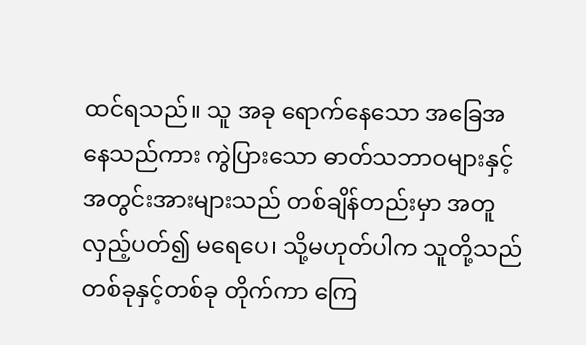ထင်ရသည်။ သူ အခု ရောက်နေသော အခြေအနေသည်ကား ကွဲပြားသော ဓာတ်သဘာဝများနှင့် အတွင်းအားများသည် တစ်ချိန်တည်းမှာ အတူ လှည့်ပတ်၍ မရေပေ၊ သို့မဟုတ်ပါက သူတို့သည် တစ်ခုနှင့်တစ်ခု တိုက်ကာ ကြေ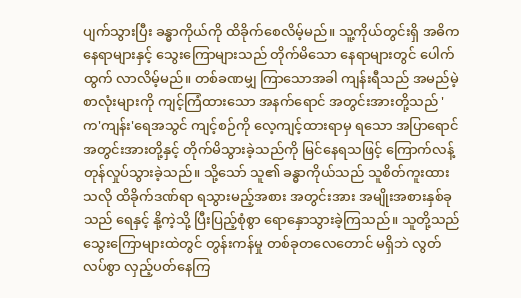ပျက်သွားပြီး ခန္ဓာကိုယ်ကို ထိခိုက်စေလိမ့်မည်။ သူ့ကိုယ်တွင်းရှိ အဓိက နေရာများနှင့် သွေးကြောများသည် တိုက်မိသော နေရာများတွင် ပေါက်ထွက် လာလိမ့်မည်။ တစ်ခဏမျှ ကြာသောအခါ ကျန်းရီသည် အမည်မဲ့ စာလုံးများကို ကျင့်ကြံထားသော အနက်ရောင် အတွင်းအားတို့သည် 'က'ကျန်း'ရေအသွင် ကျင့်စဉ်ကို လေ့ကျင့်ထားရာမှ ရသော အပြာရောင် အတွင်းအားတို့နှင့် တိုက်မိသွားခဲ့သည်ကို မြင်နေရသဖြင့် ကြောက်လန့် တုန်လှုပ်သွားခဲ့သည်။ သို့သော် သူ၏ ခန္ဓာကိုယ်သည် သူစိတ်ကူးထားသလို ထိခိုက်ဒဏ်ရာ ရသွားမည့်အစား အတွင်းအား အမျိုးအစားနှစ်ခုသည် ရေနှင့် နို့ကဲ့သို့ ပြီးပြည့်စုံစွာ ရောနှောသွားခဲ့ကြသည်။ သူတို့သည် သွေးကြောများထဲတွင် တွန်းကန်မှု တစ်ခုတလေတောင် မရှိဘဲ လွတ်လပ်စွာ လှည့်ပတ်နေကြ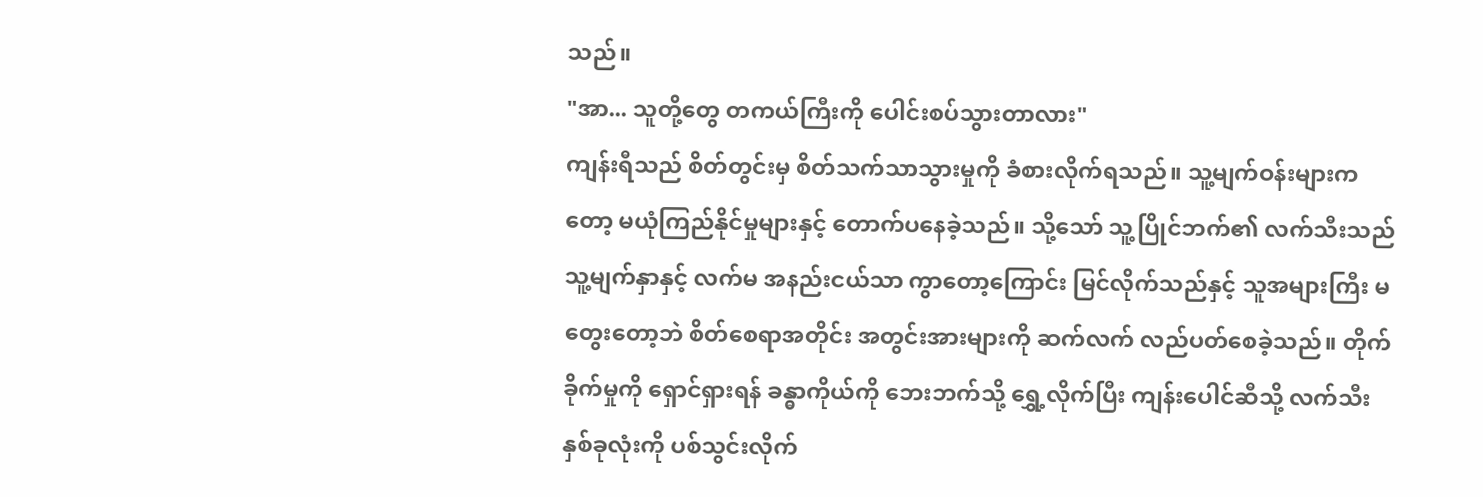သည်။
"အာ... သူတို့တွေ တကယ်ကြီးကို ပေါင်းစပ်သွားတာလား"
ကျန်းရီသည် စိတ်တွင်းမှ စိတ်သက်သာသွားမှုကို ခံစားလိုက်ရသည်။ သူ့မျက်ဝန်းများကတော့ မယုံကြည်နိုင်မှုများနှင့် တောက်ပနေခဲ့သည်။ သို့သော် သူ့ပြိုင်ဘက်၏ လက်သီးသည် သူ့မျက်နှာနှင့် လက်မ အနည်းငယ်သာ ကွာတော့ကြောင်း မြင်လိုက်သည်နှင့် သူအများကြီး မတွေးတော့ဘဲ စိတ်စေရာအတိုင်း အတွင်းအားများကို ဆက်လက် လည်ပတ်စေခဲ့သည်။ တိုက်ခိုက်မှုကို ရှောင်ရှားရန် ခန္ဓာကိုယ်ကို ဘေးဘက်သို့ ရွှေ့လိုက်ပြီး ကျန်းပေါင်ဆီသို့ လက်သီး နှစ်ခုလုံးကို ပစ်သွင်းလိုက်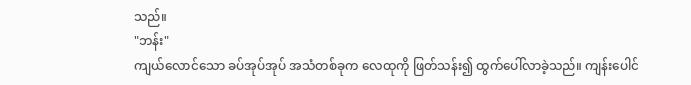သည်။
"ဘန်း"
ကျယ်လောင်သော ခပ်အုပ်အုပ် အသံတစ်ခုက လေထုကို ဖြတ်သန်း၍ ထွက်ပေါ်လာခဲ့သည်။ ကျန်းပေါင်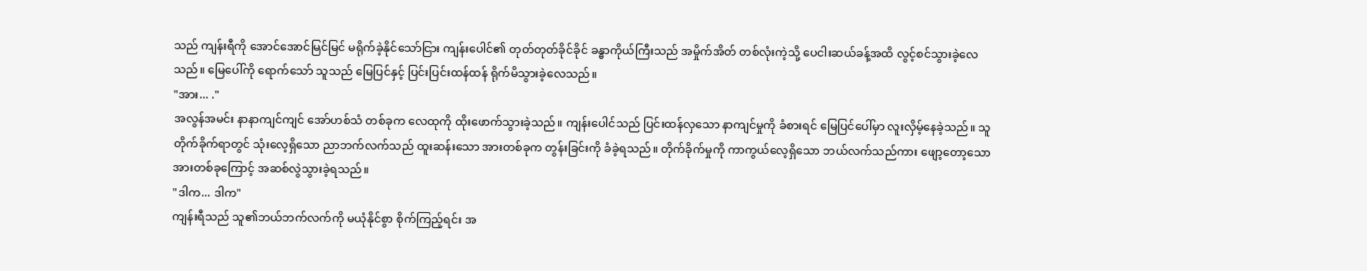သည် ကျန်းရီကို အောင်အောင်မြင်မြင် မရိုက်ခဲ့နိုင်သော်ငြား ကျန်းပေါင်၏ တုတ်တုတ်ခိုင်ခိုင် ခန္ဓာကိုယ်ကြီးသည် အမှိုက်အိတ် တစ်လုံးကဲ့သို့ ပေငါးဆယ်ခန့်အထိ လွင့်စင်သွားခဲ့လေသည်။ မြေပေါ်ကို ရောက်သော် သူသည် မြေပြင်နှင့် ပြင်းပြင်းထန်ထန် ရိုက်မိသွားခဲ့လေသည်။
"အား... ."
အလွန်အမင်း နာနာကျင်ကျင် အော်ဟစ်သံ တစ်ခုက လေထုကို ထိုးဖောက်သွားခဲ့သည်။ ကျန်းပေါင်သည် ပြင်းထန်လှသော နာကျင်မှုကို ခံစားရင် မြေပြင်ပေါ်မှာ လူးလှိမ့်နေခဲ့သည်။ သူ တိုက်ခိုက်ရာတွင် သုံးလေ့ရှိသော ညာဘက်လက်သည် ထူးဆန်းသော အားတစ်ခုက တွန်းခြင်းကို ခံခဲ့ရသည်။ တိုက်ခိုက်မှုကို ကာကွယ်လေ့ရှိသော ဘယ်လက်သည်ကား ဖျော့တော့သော အားတစ်ခုကြောင့် အဆစ်လွဲသွားခဲ့ရသည်။
"ဒါက... ဒါက"
ကျန်းရီသည် သူ၏ဘယ်ဘက်လက်ကို မယုံနိုင်စွာ စိုက်ကြည့်ရင်း အ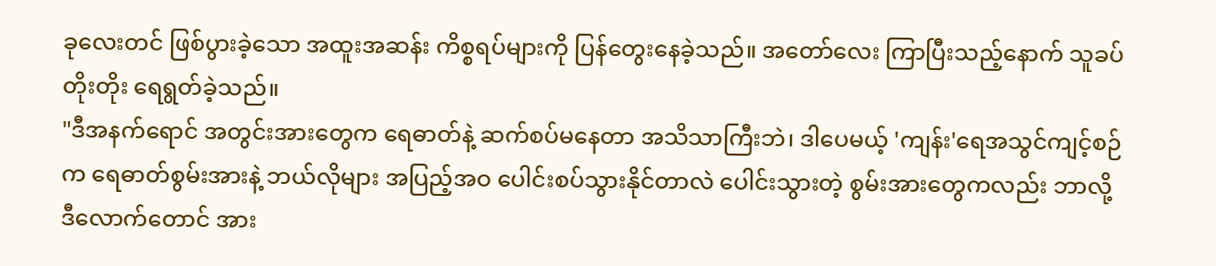ခုလေးတင် ဖြစ်ပွားခဲ့သော အထူးအဆန်း ကိစ္စရပ်များကို ပြန်တွေးနေခဲ့သည်။ အတော်လေး ကြာပြီးသည့်နောက် သူခပ်တိုးတိုး ရေရွတ်ခဲ့သည်။
"ဒီအနက်ရောင် အတွင်းအားတွေက ရေဓာတ်နဲ့ ဆက်စပ်မနေတာ အသိသာကြီးဘဲ၊ ဒါပေမယ့် 'ကျန်း'ရေအသွင်ကျင့်စဉ်က ရေဓာတ်စွမ်းအားနဲ့ ဘယ်လိုများ အပြည့်အဝ ပေါင်းစပ်သွားနိုင်တာလဲ ပေါင်းသွားတဲ့ စွမ်းအားတွေကလည်း ဘာလို့ ဒီလောက်တောင် အား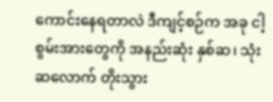ကောင်းနေရတာလဲ ဒီကျင့်စဉ်က အခု ငါ့စွမ်းအားတွေကို အနည်းဆုံး နှစ်ဆ၊ သုံးဆလောက် တိုးသွား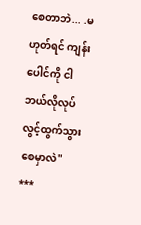စေတာဘဲ... .မဟုတ်ရင် ကျန်းပေါင်ကို ငါဘယ်လိုလုပ် လွင့်ထွက်သွားစေမှာလဲ"
***